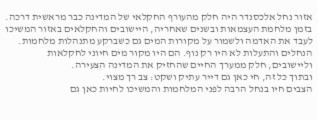אזור נחל אלכסנדר היה חלק מהעורף החקלאי של המדינה כבר מראשית דרכה. בזמן מלחמת העצמאות ובשנים שאחריה, היישובים והחקלאים באזור המשיכו לעבד את האדמה ולשמור על מקורות המים גם כשברקע מתנהלות מלחמות.
הנחלים והתעלות לא היו רק נוף. הם היו מקור מים חיוני לחקלאות וליישובים, חלק ממערך החיים שהחזיק את המדינה הצעירה.
ובתוך כל זה, חי כאן גם דייר עתיק ושקט: צב רך מצוי.
הצבים חיו בנחל הרבה לפני המלחמות והמשיכו לחיות כאן גם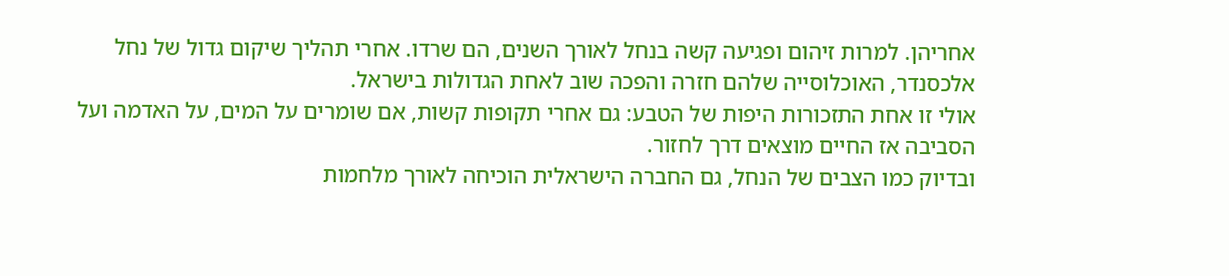אחריהן. למרות זיהום ופגיעה קשה בנחל לאורך השנים, הם שרדו. אחרי תהליך שיקום גדול של נחל אלכסנדר, האוכלוסייה שלהם חזרה והפכה שוב לאחת הגדולות בישראל.
אולי זו אחת התזכורות היפות של הטבע: גם אחרי תקופות קשות, אם שומרים על המים, על האדמה ועל הסביבה אז החיים מוצאים דרך לחזור.
ובדיוק כמו הצבים של הנחל, גם החברה הישראלית הוכיחה לאורך מלחמות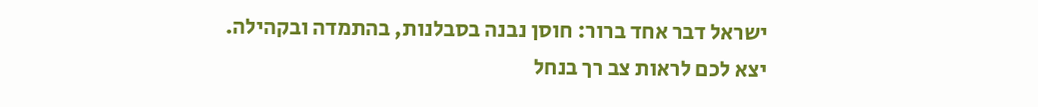ישראל דבר אחד ברור: חוסן נבנה בסבלנות, בהתמדה ובקהילה.
יצא לכם לראות צב רך בנחל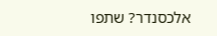אלכסנדר? שתפו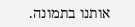אותנו בתמונה.